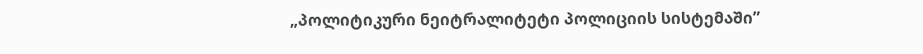„პოლიტიკური ნეიტრალიტეტი პოლიციის სისტემაში”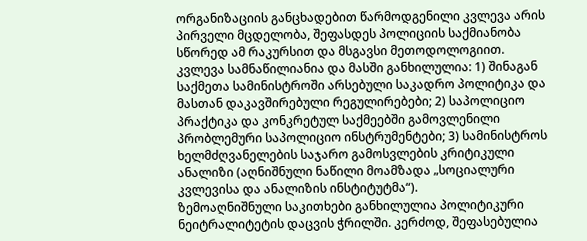ორგანიზაციის განცხადებით წარმოდგენილი კვლევა არის პირველი მცდელობა, შეფასდეს პოლიციის საქმიანობა სწორედ ამ რაკურსით და მსგავსი მეთოდოლოგიით.
კვლევა სამნაწილიანია და მასში განხილულია: 1) შინაგან საქმეთა სამინისტროში არსებული საკადრო პოლიტიკა და მასთან დაკავშირებული რეგულირებები; 2) საპოლიციო პრაქტიკა და კონკრეტულ საქმეებში გამოვლენილი პრობლემური საპოლიციო ინსტრუმენტები; 3) სამინისტროს ხელმძღვანელების საჯარო გამოსვლების კრიტიკული ანალიზი (აღნიშნული ნაწილი მოამზადა „სოციალური კვლევისა და ანალიზის ინსტიტუტმა“).
ზემოაღნიშნული საკითხები განხილულია პოლიტიკური ნეიტრალიტეტის დაცვის ჭრილში. კერძოდ, შეფასებულია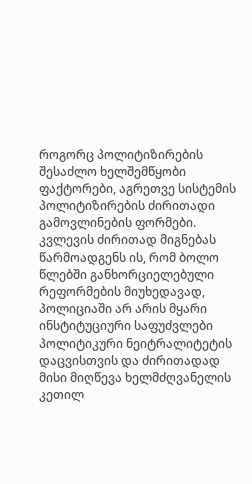როგორც პოლიტიზირების შესაძლო ხელშემწყობი ფაქტორები, აგრეთვე სისტემის პოლიტიზირების ძირითადი გამოვლინების ფორმები.
კვლევის ძირითად მიგნებას წარმოადგენს ის, რომ ბოლო წლებში განხორციელებული რეფორმების მიუხედავად, პოლიციაში არ არის მყარი ინსტიტუციური საფუძვლები პოლიტიკური ნეიტრალიტეტის დაცვისთვის და ძირითადად მისი მიღწევა ხელმძღვანელის კეთილ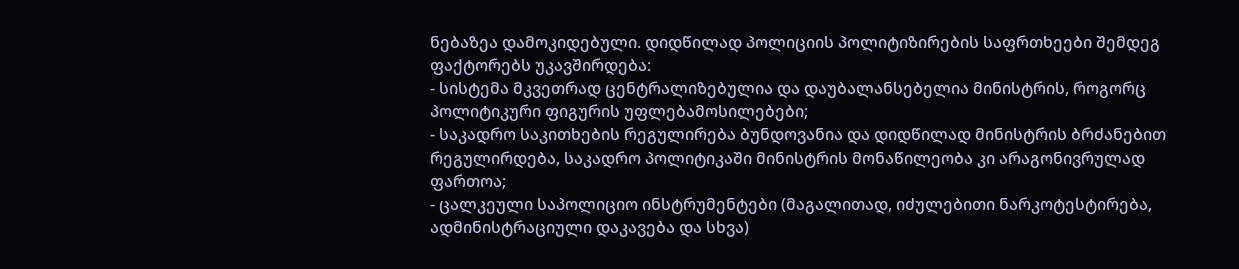ნებაზეა დამოკიდებული. დიდწილად პოლიციის პოლიტიზირების საფრთხეები შემდეგ ფაქტორებს უკავშირდება:
- სისტემა მკვეთრად ცენტრალიზებულია და დაუბალანსებელია მინისტრის, როგორც პოლიტიკური ფიგურის უფლებამოსილებები;
- საკადრო საკითხების რეგულირება ბუნდოვანია და დიდწილად მინისტრის ბრძანებით რეგულირდება, საკადრო პოლიტიკაში მინისტრის მონაწილეობა კი არაგონივრულად ფართოა;
- ცალკეული საპოლიციო ინსტრუმენტები (მაგალითად, იძულებითი ნარკოტესტირება, ადმინისტრაციული დაკავება და სხვა)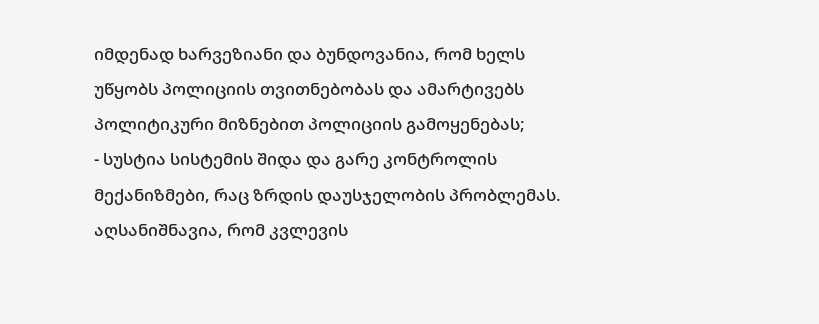იმდენად ხარვეზიანი და ბუნდოვანია, რომ ხელს უწყობს პოლიციის თვითნებობას და ამარტივებს პოლიტიკური მიზნებით პოლიციის გამოყენებას;
- სუსტია სისტემის შიდა და გარე კონტროლის მექანიზმები, რაც ზრდის დაუსჯელობის პრობლემას.
აღსანიშნავია, რომ კვლევის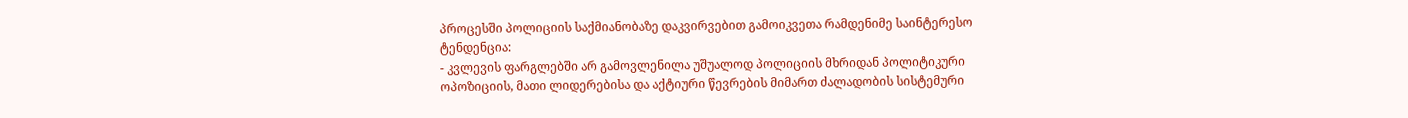პროცესში პოლიციის საქმიანობაზე დაკვირვებით გამოიკვეთა რამდენიმე საინტერესო ტენდენცია:
- კვლევის ფარგლებში არ გამოვლენილა უშუალოდ პოლიციის მხრიდან პოლიტიკური ოპოზიციის, მათი ლიდერებისა და აქტიური წევრების მიმართ ძალადობის სისტემური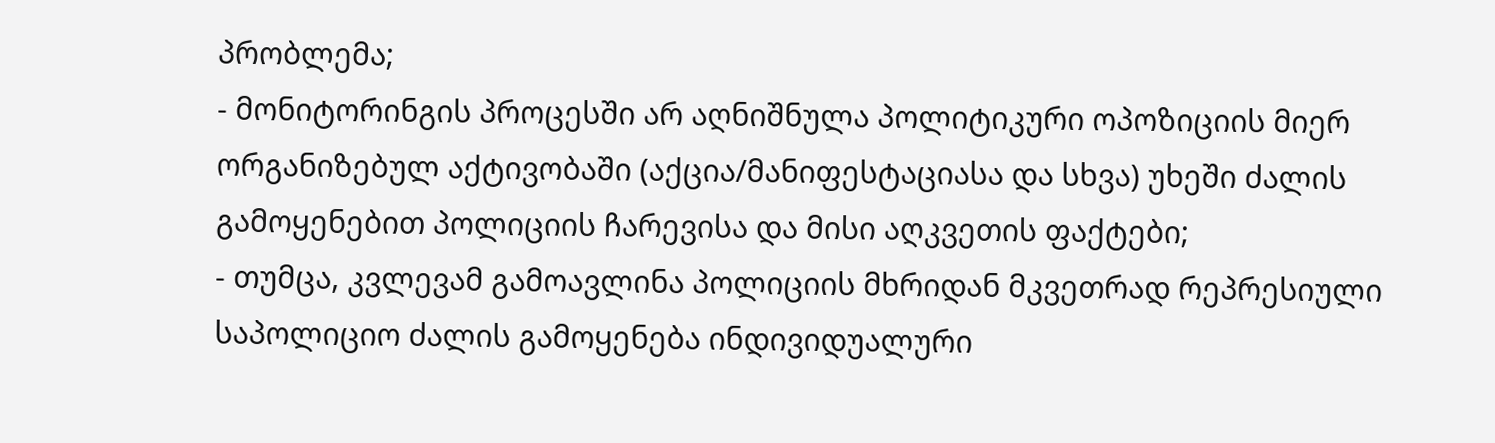პრობლემა;
- მონიტორინგის პროცესში არ აღნიშნულა პოლიტიკური ოპოზიციის მიერ ორგანიზებულ აქტივობაში (აქცია/მანიფესტაციასა და სხვა) უხეში ძალის გამოყენებით პოლიციის ჩარევისა და მისი აღკვეთის ფაქტები;
- თუმცა, კვლევამ გამოავლინა პოლიციის მხრიდან მკვეთრად რეპრესიული საპოლიციო ძალის გამოყენება ინდივიდუალური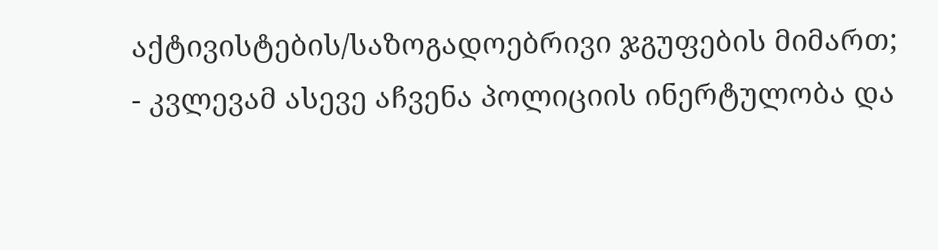აქტივისტების/საზოგადოებრივი ჯგუფების მიმართ;
- კვლევამ ასევე აჩვენა პოლიციის ინერტულობა და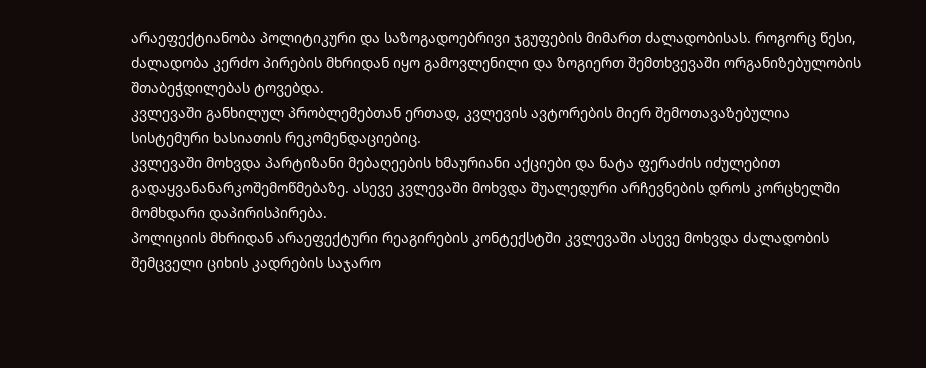არაეფექტიანობა პოლიტიკური და საზოგადოებრივი ჯგუფების მიმართ ძალადობისას. როგორც წესი, ძალადობა კერძო პირების მხრიდან იყო გამოვლენილი და ზოგიერთ შემთხვევაში ორგანიზებულობის შთაბეჭდილებას ტოვებდა.
კვლევაში განხილულ პრობლემებთან ერთად, კვლევის ავტორების მიერ შემოთავაზებულია სისტემური ხასიათის რეკომენდაციებიც.
კვლევაში მოხვდა პარტიზანი მებაღეების ხმაურიანი აქციები და ნატა ფერაძის იძულებით გადაყვანანარკოშემოწმებაზე. ასევე კვლევაში მოხვდა შუალედური არჩევნების დროს კორცხელში მომხდარი დაპირისპირება.
პოლიციის მხრიდან არაეფექტური რეაგირების კონტექსტში კვლევაში ასევე მოხვდა ძალადობის შემცველი ციხის კადრების საჯარო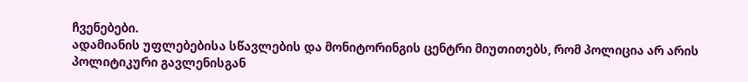ჩვენებები.
ადამიანის უფლებებისა სწავლების და მონიტორინგის ცენტრი მიუთითებს, რომ პოლიცია არ არის პოლიტიკური გავლენისგან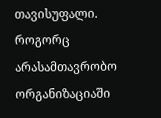თავისუფალი. როგორც არასამთავრობო ორგანიზაციაში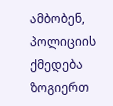ამბობენ, პოლიციის ქმედება ზოგიერთ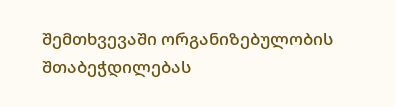შემთხვევაში ორგანიზებულობის შთაბეჭდილებას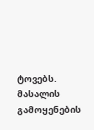ტოვებს.
მასალის გამოყენების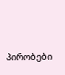პირობები